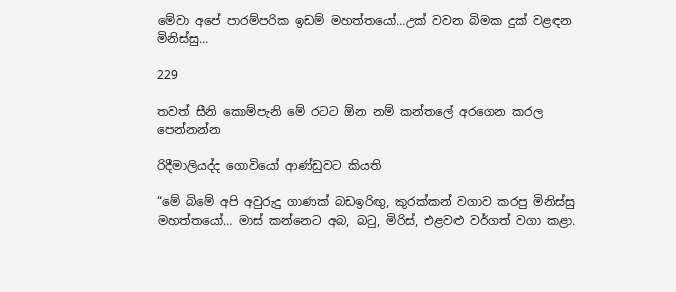මේවා අපේ පාරම්පරික ඉඩම් මහත්තයෝ…උක් වවන බිමක දුක් වළඳන මිනිස්සු…

229

තවත් සීනි කොම්පැනි මේ රටට ඕන නම් කන්තලේ අරගෙන කරල පෙන්නන්න

රිදීමාලියද්ද ගොවියෝ ආණ්ඩුවට කියති

“මේ බිමේ අපි අවුරුදු ගාණක් බඩඉරිඟු, කුරක්කන් වගාව කරපු මිනිස්සු මහත්තයෝ… මාස් කන්නෙට අබ, බටු, මිරිස්, එළවළු වර්ගත් වගා කළා.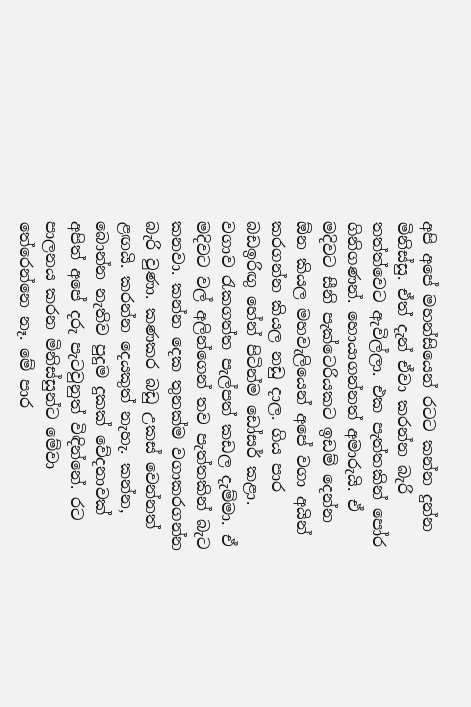අපි අපේ මහන්සියෙන් රටට කන්න දුන්න මිනිස්සු. ඒත් දැන් ඒවා කරන්න බැරි තත්ත්වෙට ඇවිල්ලා. එක පැත්තකින් පෝර ගිනිගණන්. හොයාගන්නත් අමාරුයි. ඒ මදිවට සීනි පැක්ටෙරියකට ඉඩම් දෙන්න ඕන කියල මහවැලියෙන් අපේ වගා අයින් කරගන්න කියල නඩු දාල. ගිය පාර බඩඉරිඟු හේන් පිටින්ම ඩෝසර් කළා. වගාව රැකගත්ත පැල්පත් කඩල දැම්මා. ඒ මදිවට වල් අලින්ගෙන් තව පැත්තකින් බැට කනවා. කන්න දෙක තුනක්ම වගාකරගන්න බැරි වුණා. කණකර බඩු උකස් වෙන්නත් ළඟයි. කරන්න දෙයකුත් නැහැ. කන්න, බොන්න නැතිව පුදුම දුකක් වේදනාවක් අපිත් අපේ දරු පැටවුනුත් විඳින්නේ. රට පාලනය කරන මිනිස්සුන්ට මේවා තේරෙන්නෙ නෑ. මේ පාර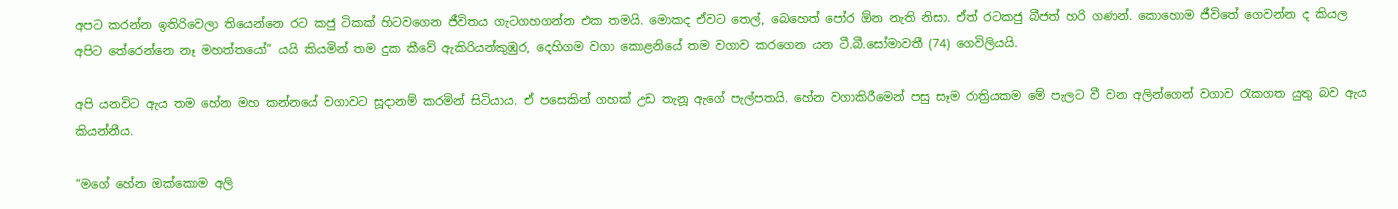අපට කරන්න ඉතිරිවෙලා තියෙන්නෙ රට කජු ටිකක් හිටවගෙන ජීවිතය ගැටගහගන්න එක තමයි. මොකද ඒවට තෙල්, බෙහෙත් පෝර ඕන නැති නිසා. ඒත් රටකජු බීජත් හරි ගණන්. කොහොම ජීවිතේ ගෙවන්න ද කියල අපිට තේරෙන්නෙ නෑ මහත්තයෝ” යයි කියමින් තම දුක කීවේ ඇකිරියන්කුඹුර, දෙහිගම වගා කොළනියේ තම වගාව කරගෙන යන ටී.බී.සෝමාවතී (74) ගෙවිලියයි.

අපි යනවිට ඇය තම හේන මහ කන්නයේ වගාවට සූදානම් කරමින් සිටියාය. ඒ පසෙකින් ගහක් උඩ තැනූ ඇගේ පැල්පතයි. හේන වගාකිරීමෙන් පසු සෑම රාත්‍රියකම මේ පැලට වී වන අලින්ගෙන් වගාව රැකගත යුතු බව ඇය කියන්නීය.

“මගේ හේන ඔක්කොම අලි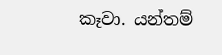කෑවා. යන්තම්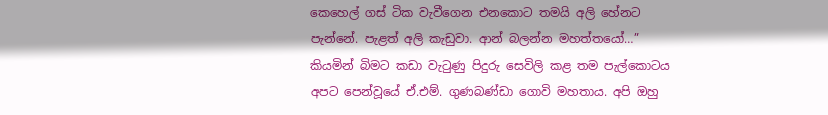කෙහෙල් ගස් ටික වැවීගෙන එනකොට තමයි අලි හේනට පැන්නේ. පැළත් අලි කැඩුවා. ආන් බලන්න මහත්තයෝ…” කියමින් බිමට කඩා වැටුණු පිදුරු සෙවිලි කළ තම පැල්කොටය අපට පෙන්වූයේ ඒ.එම්. ගුණබණ්ඩා ගොවි මහතාය. අපි ඔහු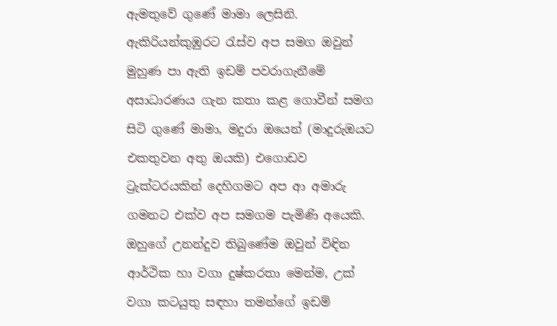ඇමතුවේ ගුණේ මාමා ලෙසිනි. ඇකිරියන්කුඹුරට රැස්ව අප සමග ඔවුන් මුහුණ පා ඇති ඉඩම් පවරාගැනීමේ අසාධාරණය ගැන කතා කළ ගොවීන් සමග සිටි ගුණේ මාමා, මදුරා ඔයෙන් (මාදුරුඔයට එකතුවන අතු ඔයකි) එගොඩව ට්‍රැක්ටරයකින් දෙහිගමට අප ආ අමාරු ගමනට එක්ව අප සමගම පැමිණි අයෙකි. ඔහුගේ උනන්දුව තිබුණේම ඔවුන් විඳින ආර්ථික හා වගා දුෂ්කරතා මෙන්ම, උක් වගා කටයුතු සඳහා තමන්ගේ ඉඩම්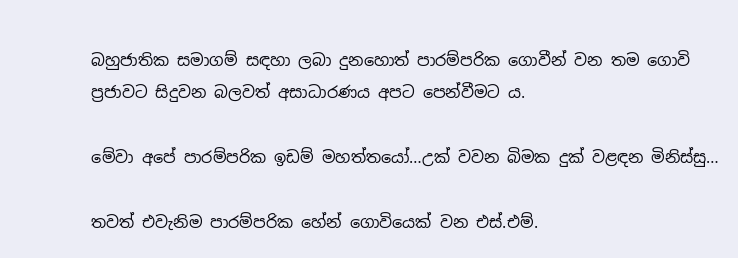බහුජාතික සමාගම් සඳහා ලබා දුනහොත් පාරම්පරික ගොවීන් වන තම ගොවි ප්‍රජාවට සිදුවන බලවත් අසාධාරණය අපට පෙන්වීමට ය.

මේවා අපේ පාරම්පරික ඉඩම් මහත්තයෝ…උක් වවන බිමක දුක් වළඳන මිනිස්සු…

තවත් එවැනිම පාරම්පරික හේන් ගොවියෙක් වන එස්.එම්.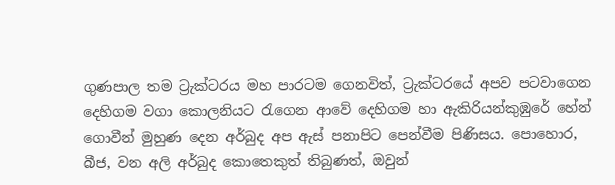ගුණපාල තම ට්‍රැක්ටරය මහ පාරටම ගෙනවිත්, ට්‍රැක්ටරයේ අපව පටවාගෙන දෙහිගම වගා කොලනියට රැගෙන ආවේ දෙහිගම හා ඇකිරියන්කුඹුරේ හේන් ගොවීන් මුහුණ දෙන අර්බුද අප ඇස් පනාපිට පෙන්වීම පිණිසය. පොහොර, බීජ, වන අලි අර්බුද කොතෙකුත් තිබුණත්, ඔවුන්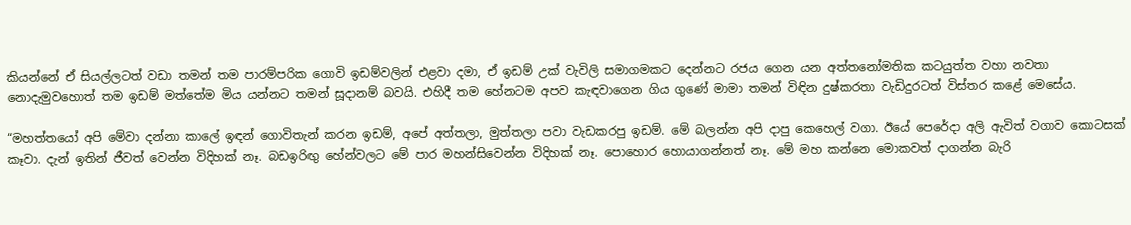කියන්නේ ඒ සියල්ලටත් වඩා තමන් තම පාරම්පරික ගොවි ඉඩම්වලින් එළවා දමා, ඒ ඉඩම් උක් වැවිලි සමාගමකට දෙන්නට රජය ගෙන යන අත්තනෝමතික කටයුත්ත වහා නවතා නොදැමුවහොත් තම ඉඩම් මත්තේම මිය යන්නට තමන් සූදානම් බවයි. එහිදී තම හේනටම අපව කැඳවාගෙන ගිය ගුණේ මාමා තමන් විඳින දුෂ්කරතා වැඩිදුරටත් විස්තර කළේ මෙසේය.

“මහත්තයෝ අපි මේවා දන්නා කාලේ ඉඳන් ගොවිතැන් කරන ඉඩම්, අපේ අත්තලා, මුත්තලා පවා වැඩකරපු ඉඩම්. මේ බලන්න අපි දාපු කෙහෙල් වගා. ඊයේ පෙරේදා අලි ඇවිත් වගාව කොටසක් කෑවා. දැන් ඉතින් ජීවත් වෙන්න විදිහක් නෑ. බඩඉරිඟු හේන්වලට මේ පාර මහන්සිවෙන්න විදිහක් නෑ. පොහොර හොයාගන්නත් නෑ. මේ මහ කන්නෙ මොකවත් දාගන්න බැරි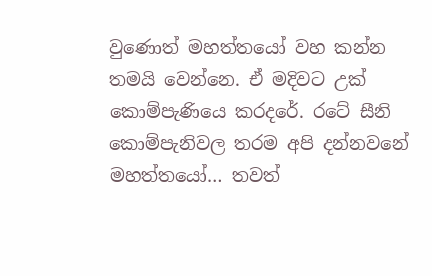වුණොත් මහත්තයෝ වහ කන්න තමයි වෙන්නෙ. ඒ මදිවට උක් කොම්පැණියෙ කරදරේ. රටේ සීනි කොම්පැනිවල තරම අපි දන්නවනේ මහත්තයෝ… තවත්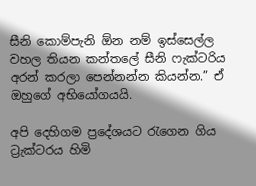සීනි කොම්පැනි ඕන නම් ඉස්සෙල්ල වහල තියන කන්තලේ සීනි ෆැක්ටරිය අරන් කරලා පෙන්නන්න කියන්න.” ඒ ඔහුගේ අභියෝගයයි.

අපි දෙහිගම ප්‍රදේශයට රැගෙන ගිය ට්‍රැක්ටරය හිමි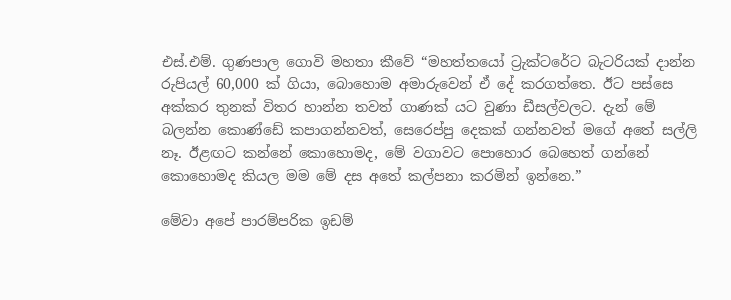එස්.එම්. ගුණපාල ගොවි මහතා කීවේ “මහත්තයෝ ට්‍රැක්ටරේට බැටරියක් දාන්න රුපියල් 60,000 ක් ගියා, බොහොම අමාරුවෙන් ඒ දේ කරගත්තෙ. ඊට පස්සෙ අක්කර තුනක් විතර හාන්න තවත් ගාණක් යට වුණා ඩීසල්වලට. දැන් මේ බලන්න කොණ්ඩේ කපාගන්නවත්, සෙරෙප්පු දෙකක් ගන්නවත් මගේ අතේ සල්ලි නෑ. ඊළඟට කන්නේ කොහොමද, මේ වගාවට පොහොර බෙහෙත් ගන්නේ කොහොමද කියල මම මේ දස අතේ කල්පනා කරමින් ඉන්නෙ.”

මේවා අපේ පාරම්පරික ඉඩම්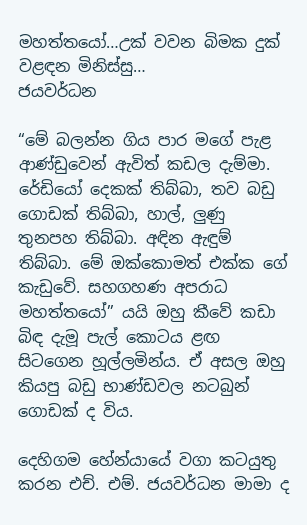මහත්තයෝ…උක් වවන බිමක දුක් වළඳන මිනිස්සු…
ජයවර්ධන

“මේ බලන්න ගිය පාර මගේ පැළ ආණ්ඩුවෙන් ඇවිත් කඩල දැම්මා. රේඩියෝ දෙකක් තිබ්බා, තව බඩු ගොඩක් තිබ්බා, හාල්, ලුණු තුනපහ තිබ්බා. අඳින ඇඳුම් තිබ්බා. මේ ඔක්කොමත් එක්ක ගේ කැඩුවේ. සහගහණ අපරාධ මහත්තයෝ” යයි ඔහු කීවේ කඩා බිඳ දැමූ පැල් කොටය ළඟ සිටගෙන හූල්ලමින්ය. ඒ අසල ඔහු කියපු බඩු භාණ්ඩවල නටබුන් ගොඩක් ද විය.

දෙහිගම හේන්යායේ වගා කටයුතු කරන එච්. එම්. ජයවර්ධන මාමා ද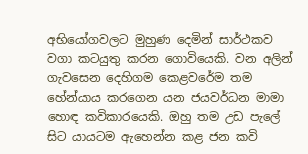අභියෝගවලට මුහුණ දෙමින් සාර්ථකව වගා කටයුතු කරන ගොවියෙකි. වන අලින් ගැවසෙන දෙහිගම කෙළවරේම තම හේන්යාය කරගෙන යන ජයවර්ධන මාමා හොඳ කවිකාරයෙකි. ඔහු තම උඩ පැලේ සිට යායටම ඇහෙන්න කළ ජන කවි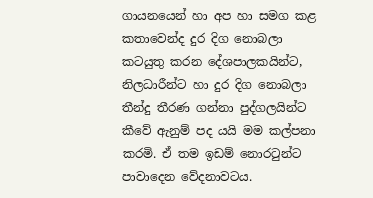ගායනයෙන් හා අප හා සමග කළ කතාවෙන්ද දුර දිග නොබලා කටයුතු කරන දේශපාලකයින්ට, නිලධාරීන්ට හා දුර දිග නොබලා තීන්දු තීරණ ගන්නා පුද්ගලයින්ට කීවේ ඇනුම් පද යයි මම කල්පනා කරමි. ඒ තම ඉඩම් නොරටුන්ට පාවාදෙන වේදනාවටය.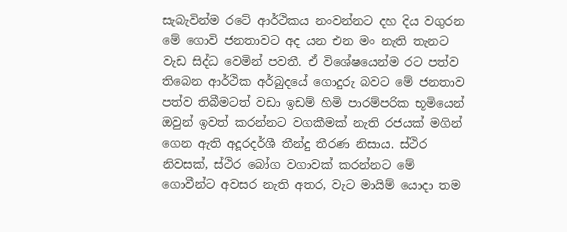සැබැවින්ම රටේ ආර්ථිකය නංවන්නට දහ දිය වගුරන මේ ගොවි ජනතාවට අද යන එන මං නැති තැනට වැඩ සිද්ධ වෙමින් පවතී. ඒ විශේෂයෙන්ම රට පත්ව තිබෙන ආර්ථික අර්බුදයේ ගොදුරු බවට මේ ජනතාව පත්ව තිබීමටත් වඩා ඉඩම් හිමි පාරම්පරික භූමියෙන් ඔවුන් ඉවත් කරන්නට වගකීමක් නැති රජයක් මගින් ගෙන ඇති අදූරදර්ශී තීන්දු තීරණ නිසාය. ස්ථිර නිවසක්, ස්ථිර බෝග වගාවක් කරන්නට මේ ගොවීන්ට අවසර නැති අතර, වැට මායිම් යොදා තම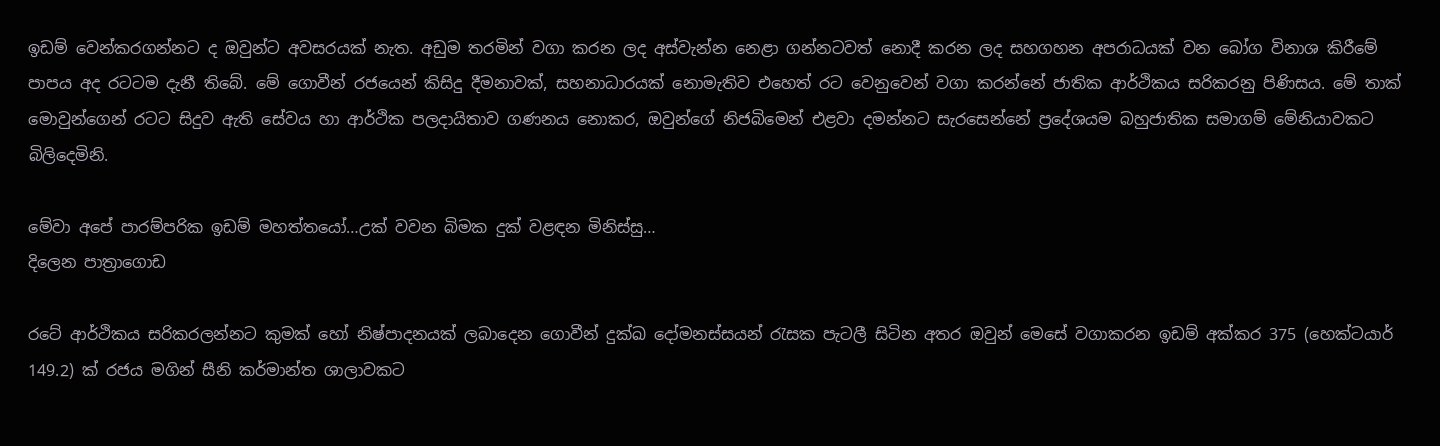ඉඩම් වෙන්කරගන්නට ද ඔවුන්ට අවසරයක් නැත. අඩුම තරමින් වගා කරන ලද අස්වැන්න නෙළා ගන්නටවත් නොදී කරන ලද සහගහන අපරාධයක් වන බෝග විනාශ කිරීමේ පාපය අද රටටම දැනී තිබේ. මේ ගොවීන් රජයෙන් කිසිදු දීමනාවක්, සහනාධාරයක් නොමැතිව එහෙත් රට වෙනුවෙන් වගා කරන්නේ ජාතික ආර්ථිකය සරිකරනු පිණිසය. මේ තාක් මොවුන්ගෙන් රටට සිදුව ඇති සේවය හා ආර්ථික පලදායිතාව ගණනය නොකර, ඔවුන්ගේ නිජබිමෙන් එළවා දමන්නට සැරසෙන්නේ ප්‍රදේශයම බහුජාතික සමාගම් මේනියාවකට බිලිදෙමිනි.

මේවා අපේ පාරම්පරික ඉඩම් මහත්තයෝ…උක් වවන බිමක දුක් වළඳන මිනිස්සු…
දිලෙන පාත්‍රාගොඩ

රටේ ආර්ථිකය සරිකරලන්නට කුමක් හෝ නිෂ්පාදනයක් ලබාදෙන ගොවීන් දුක්ඛ දෝමනස්සයන් රැසක පැටලී සිටින අතර ඔවුන් මෙසේ වගාකරන ඉඩම් අක්කර 375 (හෙක්ටයාර් 149.2) ක් රජය මගින් සීනි කර්මාන්ත ශාලාවකට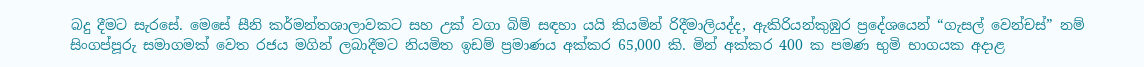බදු දීමට සැරසේ. මෙසේ සීනි කර්මන්තශාලාවකට සහ උක් වගා බිම් සඳහා යයි කියමින් රිදීමාලියද්ද, ඇකිරියන්කුඹුර ප්‍රදේශයෙන් “ගැසල් වෙන්චස්” නම් සිංගප්පූරු සමාගමක් වෙත රජය මගින් ලබාදීමට නියමිත ඉඩම් ප්‍රමාණය අක්කර 65,000 කි. මින් අක්කර 400 ක පමණ භුමි භාගයක අදාළ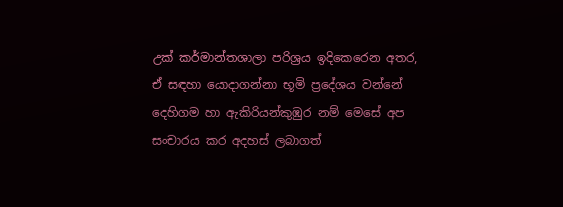උක් කර්මාන්තශාලා පරිශ්‍රය ඉදිකෙරෙන අතර, ඒ සඳහා යොදාගන්නා භූමි ප්‍රදේශය වන්නේ දෙහිගම හා ඇකිරියන්කුඹුර නම් මෙසේ අප සංචාරය කර අදහස් ලබාගත්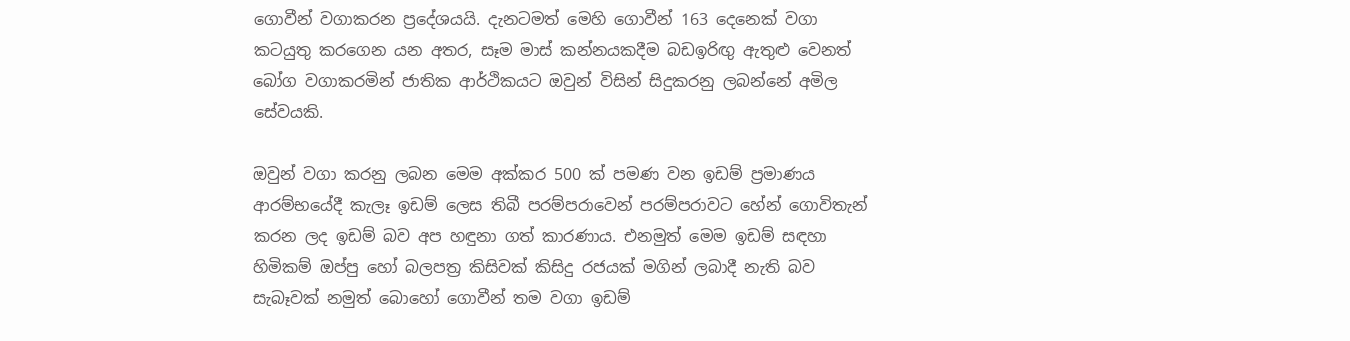ගොවීන් වගාකරන ප්‍රදේශයයි. දැනටමත් මෙහි ගොවීන් 163 දෙනෙක් වගා කටයුතු කරගෙන යන අතර, සෑම මාස් කන්නයකදීම බඩඉරිඟු ඇතුළු වෙනත් බෝග වගාකරමින් ජාතික ආර්ථිකයට ඔවුන් විසින් සිදුකරනු ලබන්නේ අමිල සේවයකි.

ඔවුන් වගා කරනු ලබන මෙම අක්කර 500 ක් පමණ වන ඉඩම් ප්‍රමාණය ආරම්භයේදී කැලෑ ඉඩම් ලෙස තිබී පරම්පරාවෙන් පරම්පරාවට හේන් ගොවිතැන් කරන ලද ඉඩම් බව අප හඳුනා ගත් කාරණාය. එනමුත් මෙම ඉඩම් සඳහා හිමිකම් ඔප්පු හෝ බලපත්‍ර කිසිවක් කිසිදු රජයක් මගින් ලබාදී නැති බව සැබෑවක් නමුත් බොහෝ ගොවීන් තම වගා ඉඩම්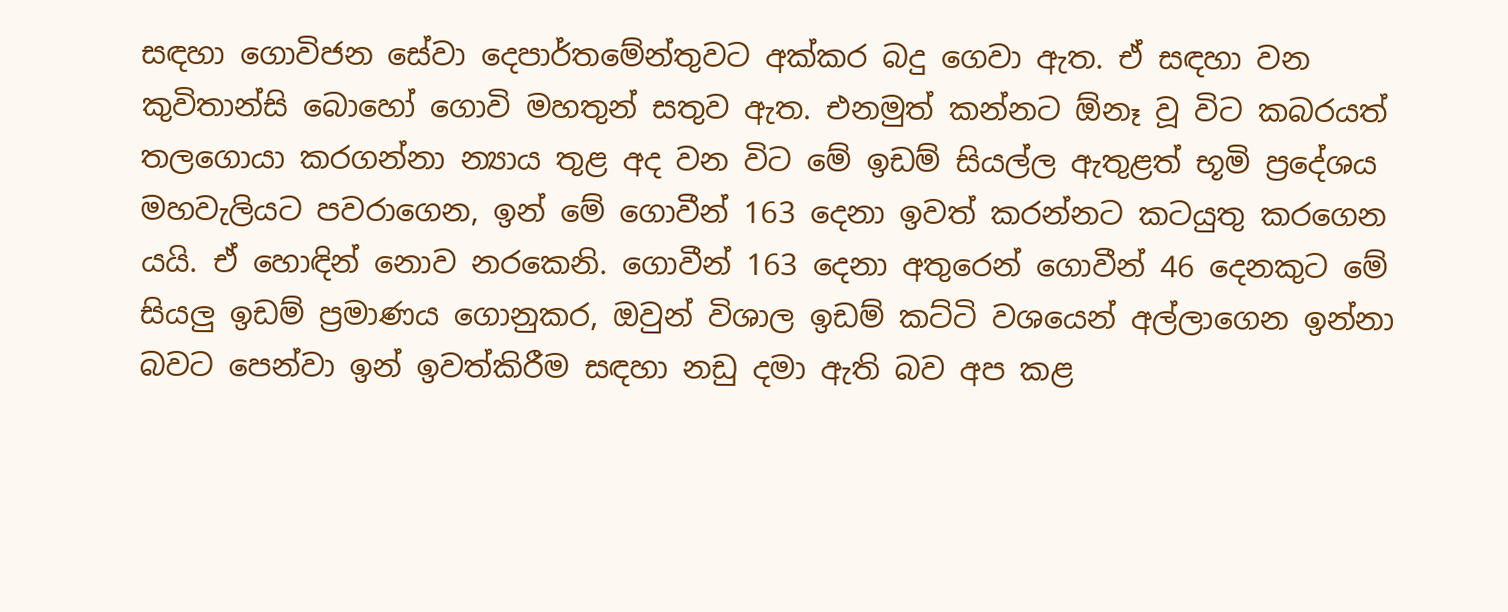සඳහා ගොවිජන සේවා දෙපාර්තමේන්තුවට අක්කර බදු ගෙවා ඇත. ඒ සඳහා වන කුවිතාන්සි බොහෝ ගොවි මහතුන් සතුව ඇත. එනමුත් කන්නට ඕනෑ වූ විට කබරයත් තලගොයා කරගන්නා න්‍යාය තුළ අද වන විට මේ ඉඩම් සියල්ල ඇතුළත් භූමි ප්‍රදේශය මහවැලියට පවරාගෙන, ඉන් මේ ගොවීන් 163 දෙනා ඉවත් කරන්නට කටයුතු කරගෙන යයි. ඒ හොඳින් නොව නරකෙනි. ගොවීන් 163 දෙනා අතුරෙන් ගොවීන් 46 දෙනකුට මේ සියලු ඉඩම් ප්‍රමාණය ගොනුකර, ඔවුන් විශාල ඉඩම් කට්ටි වශයෙන් අල්ලාගෙන ඉන්නා බවට පෙන්වා ඉන් ඉවත්කිරීම සඳහා නඩු දමා ඇති බව අප කළ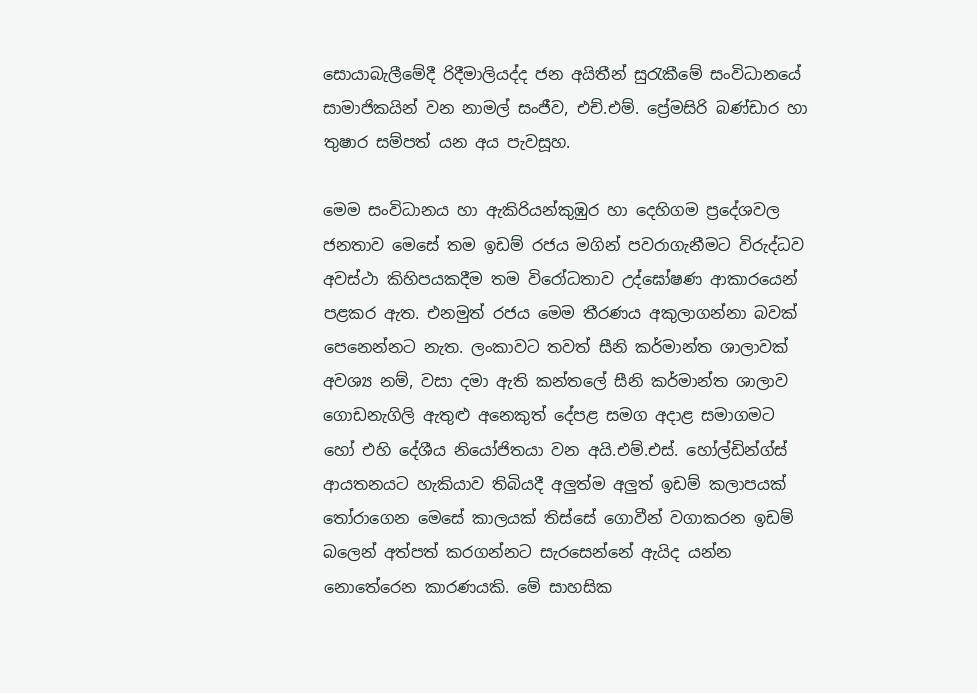සොයාබැලීමේදී රිදීමාලියද්ද ජන අයිතීන් සුරැකීමේ සංවිධානයේ සාමාජිකයින් වන නාමල් සංජීව, එච්.එම්. ප්‍රේමසිරි බණ්ඩාර හා තුෂාර සම්පත් යන අය පැවසූහ.

මෙම සංවිධානය හා ඇකිරියන්කුඹුර හා දෙහිගම ප්‍රදේශවල ජනතාව මෙසේ තම ඉඩම් රජය මගින් පවරාගැනීමට විරුද්ධව අවස්ථා කිහිපයකදීම තම විරෝධතාව උද්ඝෝෂණ ආකාරයෙන් පළකර ඇත. එනමුත් රජය මෙම තීරණය අකුලාගන්නා බවක් පෙනෙන්නට නැත. ලංකාවට තවත් සීනි කර්මාන්ත ශාලාවක් අවශ්‍ය නම්, වසා දමා ඇති කන්තලේ සීනි කර්මාන්ත ශාලාව ගොඩනැගිලි ඇතුළු අනෙකුත් දේපළ සමග අදාළ සමාගමට හෝ එහි දේශීය නියෝජිතයා වන අයි.එම්.එස්. හෝල්ඩින්ග්ස් ආයතනයට හැකියාව තිබියදී අලුත්ම අලුත් ඉඩම් කලාපයක් තෝරාගෙන මෙසේ කාලයක් තිස්සේ ගොවීන් වගාකරන ඉඩම් බලෙන් අත්පත් කරගන්නට සැරසෙන්නේ ඇයිද යන්න නොතේරෙන කාරණයකි. මේ සාහසික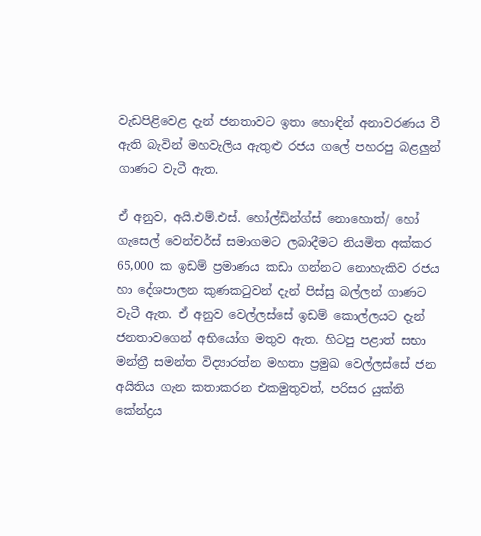වැඩපිළිවෙළ දැන් ජනතාවට ඉතා හොඳින් අනාවරණය වී ඇති බැවින් මහවැලිය ඇතුළු රජය ගලේ පහරපු බළලුන් ගාණට වැටී ඇත.

ඒ අනුව, අයි.එම්.එස්. හෝල්ඩින්ග්ස් නොහොත්/ හෝ ගැසෙල් වෙන්චර්ස් සමාගමට ලබාදීමට නියමිත අක්කර 65,000 ක ඉඩම් ප්‍රමාණය කඩා ගන්නට නොහැකිව රජය හා දේශපාලන කුණකටුවන් දැන් පිස්සු බල්ලන් ගාණට වැටී ඇත. ඒ අනුව වෙල්ලස්සේ ඉඩම් කොල්ලයට දැන් ජනතාවගෙන් අභියෝග මතුව ඇත. හිටපු පළාත් සභා මන්ත්‍රී සමන්ත විද්‍යාරත්න මහතා ප්‍රමුඛ වෙල්ලස්සේ ජන අයිතිය ගැන කතාකරන එකමුතුවත්, පරිසර යුක්ති කේන්ද්‍රය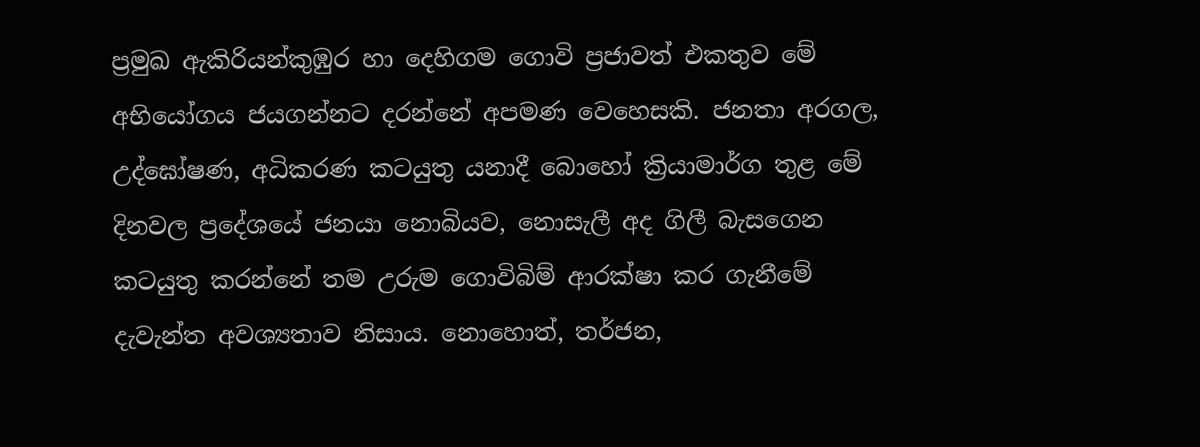ප්‍රමුඛ ඇකිරියන්කුඹුර හා දෙහිගම ගොවි ප්‍රජාවත් එකතුව මේ අභියෝගය ජයගන්නට දරන්නේ අපමණ වෙහෙසකි. ජනතා අරගල, උද්ඝෝෂණ, අධිකරණ කටයුතු යනාදී බොහෝ ක්‍රියාමාර්ග තුළ මේ දිනවල ප්‍රදේශයේ ජනයා නොබියව, නොසැලී අද ගිලී බැසගෙන කටයුතු කරන්නේ තම උරුම ගොවිබිම් ආරක්ෂා කර ගැනීමේ දැවැන්ත අවශ්‍යතාව නිසාය. නොහොත්, තර්ජන,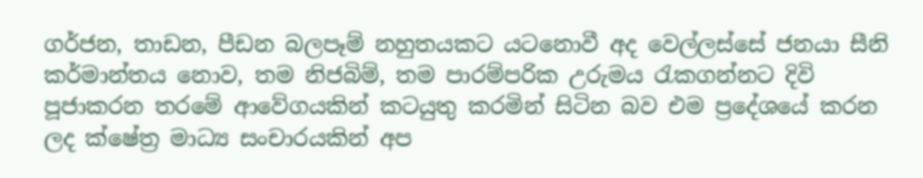ගර්ජන, තාඩන, පීඩන බලපෑම් නහුතයකට යටනොවී අද වෙල්ලස්සේ ජනයා සීනි කර්මාන්තය නොව, තම නිජබිම්, තම පාරම්පරික උරුමය රැකගන්නට දිවි පූජාකරන තරමේ ආවේගයකින් කටයුතු කරමින් සිටින බව එම ප්‍රදේශයේ කරන ලද ක්ෂේත්‍ර මාධ්‍ය සංචාරයකින් අප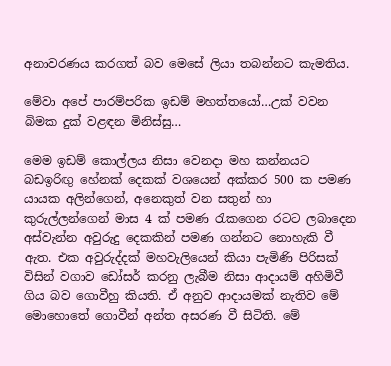අනාවරණය කරගත් බව මෙසේ ලියා තබන්නට කැමතිය.

මේවා අපේ පාරම්පරික ඉඩම් මහත්තයෝ…උක් වවන බිමක දුක් වළඳන මිනිස්සු…

මෙම ඉඩම් කොල්ලය නිසා වෙනදා මහ කන්නයට බඩඉරිඟු හේනක් දෙකක් වශයෙන් අක්කර 500 ක පමණ යායක අලින්ගෙන්, අනෙකුත් වන සතුන් හා කුරුල්ලන්ගෙන් මාස 4 ක් පමණ රැකගෙන රටට ලබාදෙන අස්වැන්න අවුරුදු දෙකකින් පමණ ගන්නට නොහැකි වී ඇත. එක අවුරුද්දක් මහවැලියෙන් කියා පැමිණි පිරිසක් විසින් වගාව ඩෝසර් කරනු ලැබීම නිසා ආදායම් අහිමිවී ගිය බව ගොවීහු කියති. ඒ අනුව ආදායමක් නැතිව මේ මොහොතේ ගොවීන් අන්ත අසරණ වී සිටිති. මේ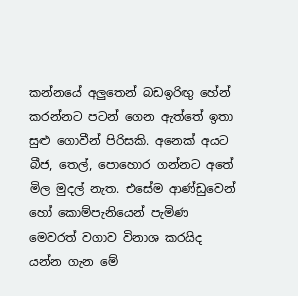කන්නයේ අලුතෙන් බඩඉරිඟු හේන් කරන්නට පටන් ගෙන ඇත්තේ ඉතා සුළු ගොවීන් පිරිසකි. අනෙක් අයට බීජ, තෙල්, පොහොර ගන්නට අතේ මිල මුදල් නැත. එසේම ආණ්ඩුවෙන් හෝ කොම්පැනියෙන් පැමිණ මෙවරත් වගාව විනාශ කරයිද යන්න ගැන මේ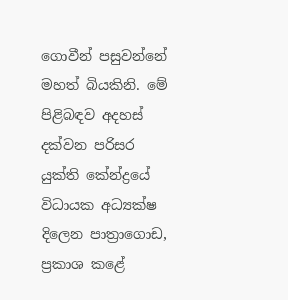ගොවීන් පසුවන්නේ මහත් බියකිනි. මේ පිළිබඳව අදහස් දක්වන පරිසර යුක්ති කේන්ද්‍රයේ විධායක අධ්‍යක්ෂ දිලෙන පාත්‍රාගොඩ, ප්‍රකාශ කළේ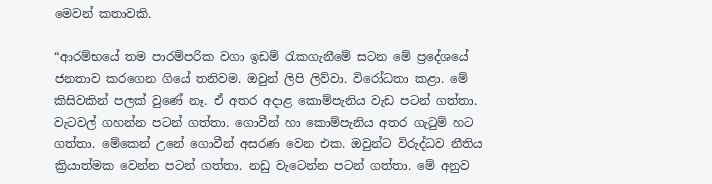මෙවන් කතාවකි.

“ආරම්භයේ තම පාරම්පරික වගා ඉඩම් රැකගැනීමේ සටන මේ ප්‍රදේශයේ ජනතාව කරගෙන ගියේ තනිවම. ඔවුන් ලිපි ලිව්වා. විරෝධතා කළා. මේ කිසිවකින් පලක් වුණේ නෑ. ඒ අතර අදාළ කොම්පැනිය වැඩ පටන් ගත්තා. වැටවල් ගහන්න පටන් ගත්තා. ගොවීන් හා කොම්පැනිය අතර ගැටුම් හට ගත්තා. මේකෙන් උනේ ගොවීන් අසරණ වෙන එක. ඔවුන්ට විරුද්ධව නීතිය ක්‍රියාත්මක වෙන්න පටන් ගත්තා. නඩු වැටෙන්න පටන් ගත්තා. මේ අනුව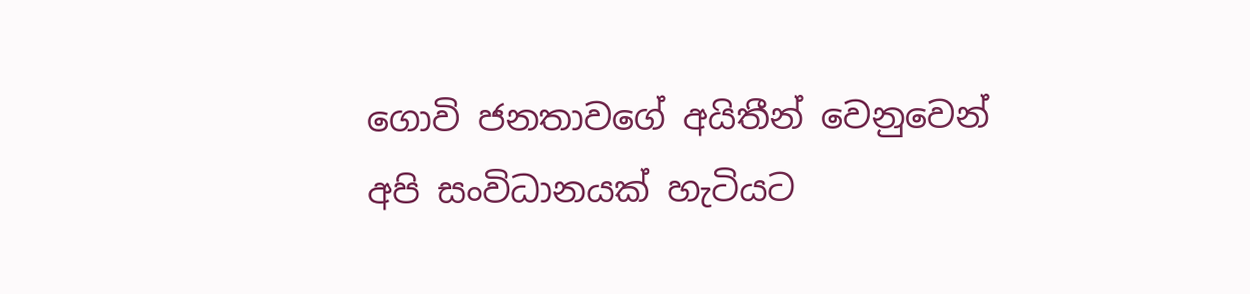ගොවි ජනතාවගේ අයිතීන් වෙනුවෙන් අපි සංවිධානයක් හැටියට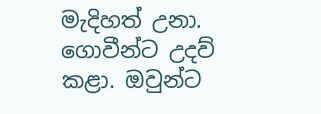මැදිහත් උනා. ගොවීන්ට උදව් කළා. ඔවුන්ට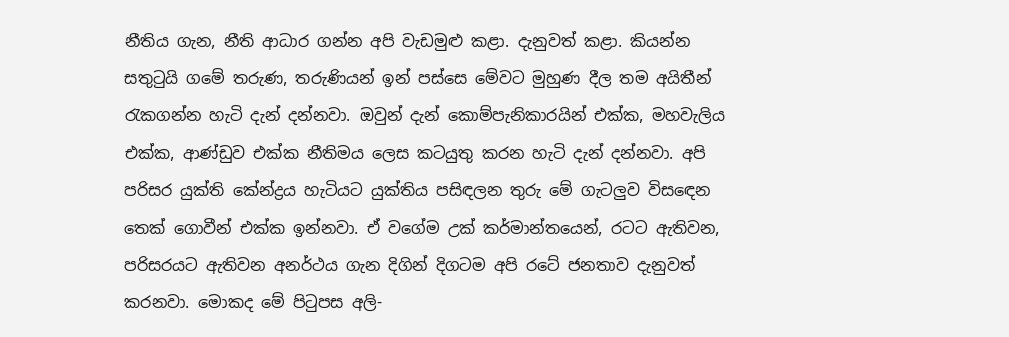නීතිය ගැන, නීති ආධාර ගන්න අපි වැඩමුළු කළා. දැනුවත් කළා. කියන්න සතුටුයි ගමේ තරුණ, තරුණියන් ඉන් පස්සෙ මේවට මුහුණ දීල තම අයිතීන් රැකගන්න හැටි දැන් දන්නවා. ඔවුන් දැන් කොම්පැනිකාරයින් එක්ක, මහවැලිය එක්ක, ආණ්ඩුව එක්ක නීතිමය ලෙස කටයුතු කරන හැටි දැන් දන්නවා. අපි පරිසර යුක්ති කේන්ද්‍රය හැටියට යුක්තිය පසිඳලන තුරු මේ ගැටලුව විසඳෙන තෙක් ගොවීන් එක්ක ඉන්නවා. ඒ වගේම උක් කර්මාන්තයෙන්, රටට ඇතිවන, පරිසරයට ඇතිවන අනර්ථය ගැන දිගින් දිගටම අපි රටේ ජනතාව දැනුවත් කරනවා. මොකද මේ පිටුපස අලි-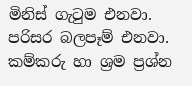මිනිස් ගැටුම එනවා. පරිසර බලපෑම් එනවා. කම්කරු හා ශ්‍රම ප්‍රශ්න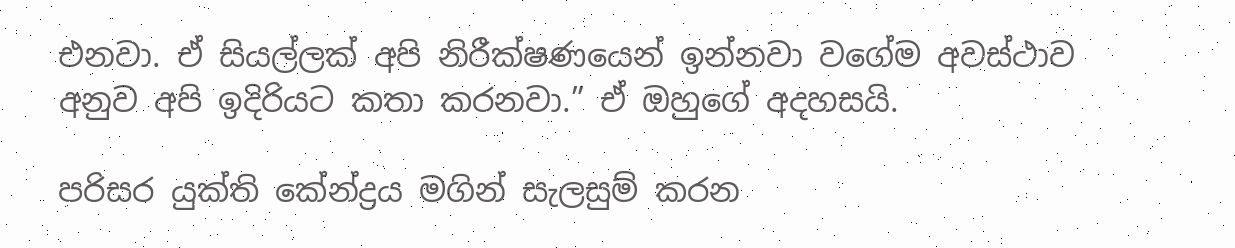එනවා. ඒ සියල්ලක් අපි නිරීක්ෂණයෙන් ඉන්නවා වගේම අවස්ථාව අනුව අපි ඉදිරියට කතා කරනවා.” ඒ ඔහුගේ අදහසයි.

පරිසර යුක්ති කේන්ද්‍රය මගින් සැලසුම් කරන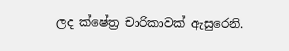ලද ක්ෂේත්‍ර චාරිකාවක් ඇසුරෙනි.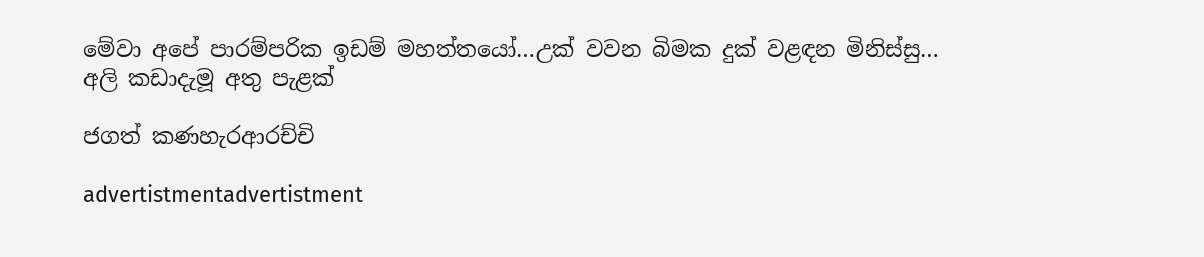මේවා අපේ පාරම්පරික ඉඩම් මහත්තයෝ…උක් වවන බිමක දුක් වළඳන මිනිස්සු…
අලි කඩාදැමූ අතු පැළක්

ජගත් කණහැරආරච්චි

advertistmentadvertistment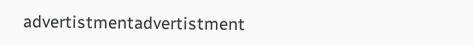advertistmentadvertistment